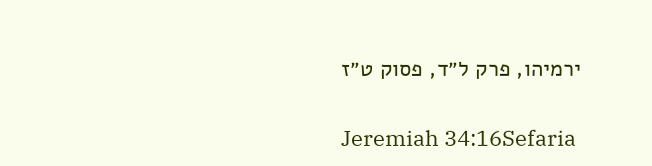ירמיהו, פרק ל״ד, פסוק ט״ז

Jeremiah 34:16Sefaria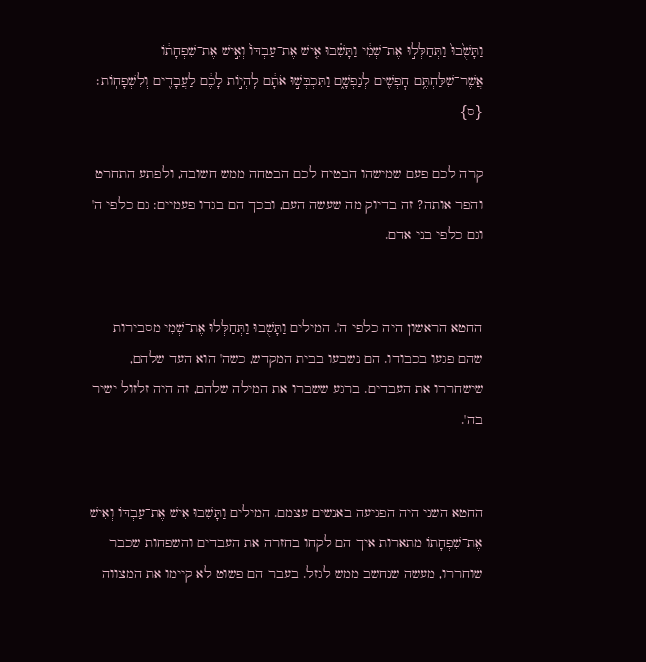וַתָּשֻׁ֙בוּ֙ וַתְּחַלְּל֣וּ אֶת־שְׁמִ֔י וַתָּשִׁ֗בוּ אִ֤ישׁ אֶת־עַבְדּוֹ֙ וְאִ֣ישׁ אֶת־שִׁפְחָת֔וֹ אֲשֶׁר־שִׁלַּחְתֶּ֥ם חׇפְשִׁ֖ים לְנַפְשָׁ֑ם וַתִּכְבְּשׁ֣וּ אֹתָ֔ם לִֽהְי֣וֹת לָכֶ֔ם לַעֲבָדִ֖ים וְלִשְׁפָחֽוֹת׃ {ס}

קרה לכם פעם שמישהו הבטיח לכם הבטחה ממש חשובה, ולפתע התחרט והפר אותה? זה בדיוק מה שעשה העם, ובכך הם בגדו פעמיים: גם כלפי ה' וגם כלפי בני אדם.


החטא הראשון היה כלפי ה'. המילים וַתָּשֻׁבוּ וַתְּחַלְּלוּ אֶת־שְׁמִי מסבירות שהם פגעו בכבודו. הם נשבעו בבית המקדש, כשה' הוא העד שלהם, שישחררו את העבדים. ברגע ששברו את המילה שלהם, זה היה זלזול ישיר בה'.


החטא השני היה הפגיעה באנשים עצמם. המילים וַתָּשִׁבוּ אִישׁ אֶת־עַבְדּוֹ וְאִישׁ אֶת־שִׁפְחָתוֹ מתארות איך הם לקחו בחזרה את העבדים והשפחות שכבר שוחררו, מעשה שנחשב ממש לגזל. בעבר הם פשוט לא קיימו את המצווה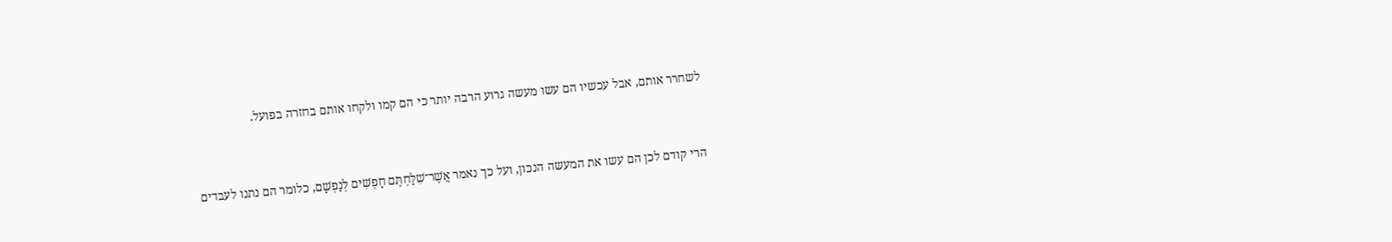לשחרר אותם, אבל עכשיו הם עשו מעשה גרוע הרבה יותר כי הם קמו ולקחו אותם בחזרה בפועל.


הרי קודם לכן הם עשו את המעשה הנכון, ועל כך נאמר אֲשֶׁר־שִׁלַּחְתֶּם חָפְשִׁים לְנַפְשָׁם, כלומר הם נתנו לעבדים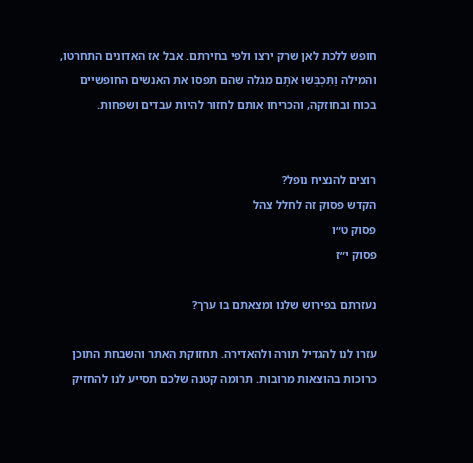חופש ללכת לאן שרק ירצו ולפי בחירתם. אבל אז האדונים התחרטו, והמילה וַתִּכְבְּשׁוּ אֹתָם מגלה שהם תפסו את האנשים החופשיים בכוח ובחוזקה, והכריחו אותם לחזור להיות עבדים ושפחות.


רוצים להנציח נופל?
הקדש פסוק זה לחלל צהל
פסוק ט״ו
פסוק י״ז

נעזרתם בפירוש שלנו ומצאתם בו ערך?

עזרו לנו להגדיל תורה ולהאדירה. תחזוקת האתר והשבחת התוכן כרוכות בהוצאות מרובות. תרומה קטנה שלכם תסייע לנו להחזיק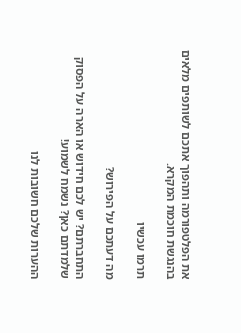את הפלטפורמה ותהפוך אתכם לשותפים מלאים בהנגשת חוכמת המקרא.

תרמו עכשיו

מה דעתכם על הפירוש?

התחברתם? יש לכם חידוש או הארה על הפסוק שלמדתם כאן? נשמח לשמוע!

ההערות שלכם חשובות לנו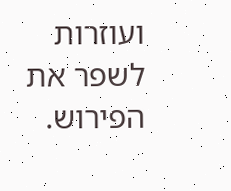ועוזרות לשפר את הפירוש.